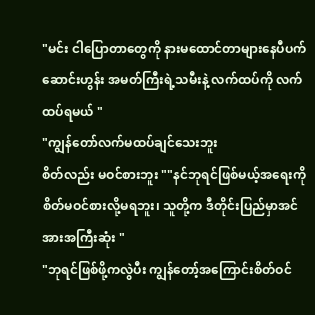"မင်း ငါပြောတာတွေကို နားမထောင်တာများနေပီပက်ဆောင်းဟွန်း အမတ်ကြီးရဲ့သမီးနဲ့ လက်ထပ်ကို လက်ထပ်ရမယ် "
"ကျွန်တော်လက်မထပ်ချင်သေးဘူး
စိတ်လည်း မဝင်စားဘူး ""နင်ဘုရင်ဖြစ်မယ့်အရေးကို စိတ်မဝင်စားလို့မရဘူး၊ သူတို့က ဒီတိုင်းပြည်မှာအင်အားအကြီးဆုံး "
"ဘုရင်ဖြစ်ဖို့ကလွဲပီး ကျွန်တော့်အကြောင်းစိတ်ဝင်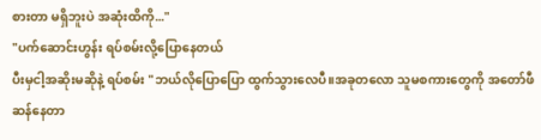စားတာ မရှိဘူးပဲ အဆုံးထိကို..."
"ပက်ဆောင်းဟွန်း ရပ်စမ်းလို့ပြောနေတယ်
ပီးမှငါ့အဆိုးမဆိုနဲ့ ရပ်စမ်း "ဘယ်လိုပြောပြော ထွက်သွားလေပီ။အခုတလော သူမစကားတွေကို အတော်ဖီဆန်နေတာ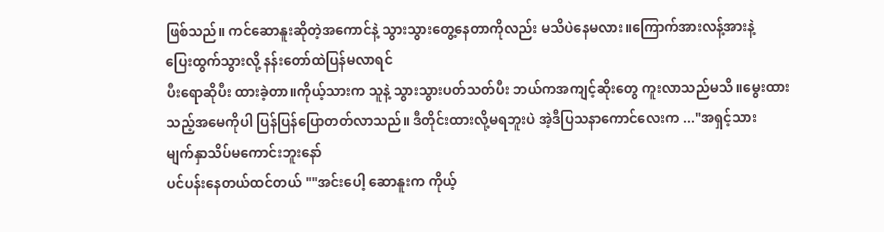ဖြစ်သည်။ ကင်ဆောနူးဆိုတဲ့အကောင်နဲ့ သွားသွားတွေ့နေတာကိုလည်း မသိပဲနေမလား။ကြောက်အားလန့်အားနဲ့
ပြေးထွက်သွားလို့ နန်းတော်ထဲပြန်မလာရင်
ပီးရောဆိုပီး ထားခဲ့တာ။ကိုယ့်သားက သူနဲ့ သွားသွားပတ်သတ်ပီး ဘယ်ကအကျင့်ဆိုးတွေ ကူးလာသည်မသိ။မွေးထားသည့်အမေကိုပါ ပြန်ပြန်ပြောတတ်လာသည်။ ဒီတိုင်းထားလို့မရဘူးပဲ အဲ့ဒီပြသနာကောင်လေးက ..."အရှင့်သား
မျက်နှာသိပ်မကောင်းဘူးနော်
ပင်ပန်းနေတယ်ထင်တယ် ""အင်းပေါ့ ဆောနူးက ကိုယ့်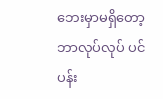ဘေးမှာမရှိတော့
ဘာလုပ်လုပ် ပင်ပန်း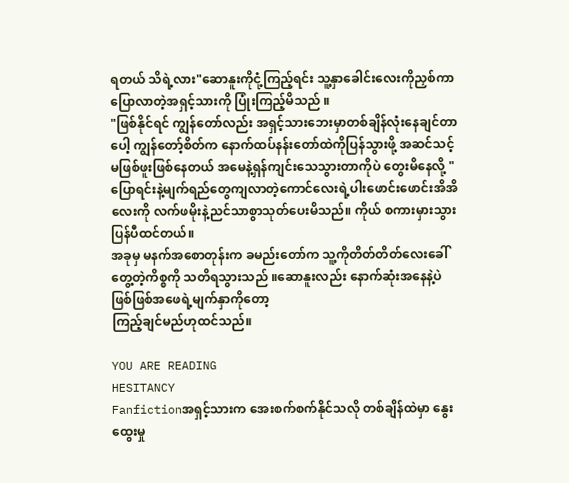ရတယ် သိရဲ့လား"ဆောနူးကိုငုံ့ကြည့်ရင်း သူ့နှာခေါင်းလေးကိုညှစ်ကာပြောလာတဲ့အရှင့်သားကို ပြုံးကြည့်မိသည် ။
"ဖြစ်နိုင်ရင် ကျွန်တော်လည်း အရှင့်သားဘေးမှာတစ်ချိန်လုံးနေချင်တာပေါ့ ကျွန်တော့်စိတ်က နောက်ထပ်နန်းတော်ထဲကိုပြန်သွားဖို့ အဆင်သင့်မဖြစ်ဖူးဖြစ်နေတယ် အမေနဲ့ရှန်ကျင်းသေသွားတာကိုပဲ တွေးမိနေလို့ "
ပြောရင်းနဲ့မျက်ရည်တွေကျလာတဲ့ကောင်လေးရဲ့ပါးဖောင်းဖောင်းအိအိလေးကို လက်ဖမိုးနဲ့ညင်သာစွာသုတ်ပေးမိသည်။ ကိုယ် စကားမှားသွားပြန်ပီထင်တယ်။
အခုမှ မနက်အစောတုန်းက ခမည်းတော်က သူ့ကိုတိတ်တိတ်လေးခေါ်တွေ့တဲ့ကိစ္စကို သတိရသွားသည် ။ဆောနူးလည်း နောက်ဆုံးအနေနဲ့ပဲဖြစ်ဖြစ်အဖေရဲ့မျက်နှာကိုတော့
ကြည့်ချင်မည်ဟုထင်သည်။

YOU ARE READING
HESITANCY
Fanfictionအရှင့်သားက အေးစက်စက်နိုင်သလို တစ်ချိန်ထဲမှာ နွေးထွေးမှု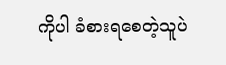ကိုပါ ခံစားရစေတဲ့သူပဲ